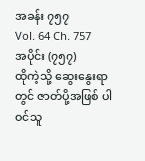အခန်း ၇၅၇
Vol. 64 Ch. 757
အပိုင်း (၇၅၇)
ထိုကဲ့သို့ ဆွေးနွေးရာတွင် ဇာတ်ပို့အဖြစ် ပါဝင်သူ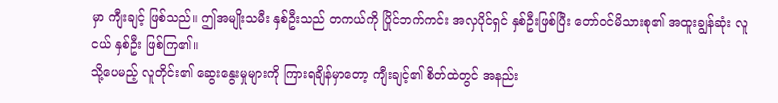မှာ ကျီးချင့် ဖြစ်သည်။ ဤအမျိုးသမီး နှစ်ဦးသည် တကယ်ကို ပြိုင်ဘက်ကင်း အလှပိုင်ရှင် နှစ်ဦးဖြစ်ပြီး တော်ဝင်မိသားစု၏ အထူးချွန်ဆုံး လူငယ် နှစ်ဦး ဖြစ်ကြ၏။
သို့ပေမည့် လူတိုင်း၏ ဆွေးနွေးမှုများကို ကြားရချိန်မှာတော့ ကျီးချင့်၏ စိတ်ထဲတွင် အနည်း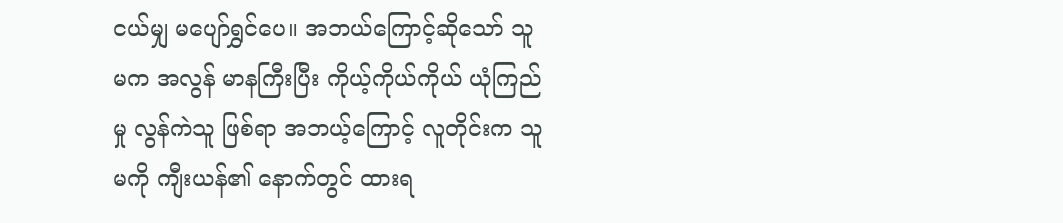ငယ်မျှ မပျော်ရွှင်ပေ။ အဘယ်ကြောင့်ဆိုသော် သူမက အလွန် မာနကြီးပြီး ကိုယ့်ကိုယ်ကိုယ် ယုံကြည်မှု လွန်ကဲသူ ဖြစ်ရာ အဘယ့်ကြောင့် လူတိုင်းက သူမကို ကျီးယန်၏ နောက်တွင် ထားရ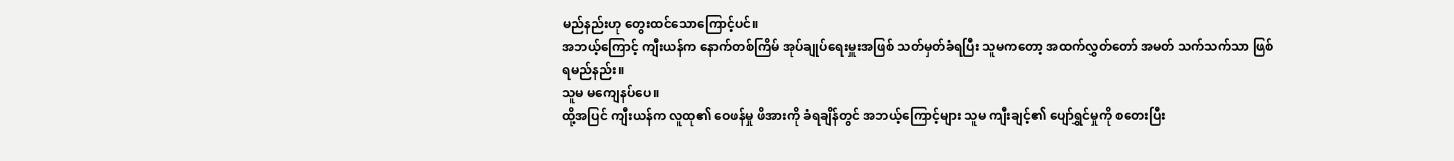မည်နည်းဟု တွေးထင်သောကြောင့်ပင်။
အဘယ့်ကြောင့် ကျီးယန်က နောက်တစ်ကြိမ် အုပ်ချုပ်ရေးမှူးအဖြစ် သတ်မှတ်ခံရပြီး သူမကတော့ အထက်လွှတ်တော် အမတ် သက်သက်သာ ဖြစ်ရမည်နည်း။
သူမ မကျေနပ်ပေ။
ထို့အပြင် ကျီးယန်က လူထု၏ ဝေဖန်မှု ဖိအားကို ခံရချိန်တွင် အဘယ့်ကြောင့်များ သူမ ကျီးချင့်၏ ပျော်ရွှင်မှုကို စတေးပြီး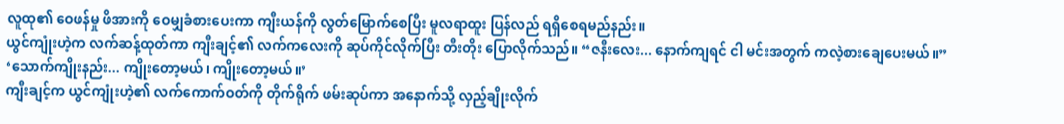လူထု၏ ဝေဖန်မှု ဖိအားကို ဝေမျှခံစားပေးကာ ကျီးယန်ကို လွတ်မြောက်စေပြီး မူလရာထူး ပြန်လည် ရရှိစေရမည်နည်း။
ယွင်ကျုံးဟဲ့က လက်ဆန့်ထုတ်ကာ ကျီးချင့်၏ လက်ကလေးကို ဆုပ်ကိုင်လိုက်ပြီး တီးတိုး ပြောလိုက်သည်။ “ဇနီးလေး... နောက်ကျရင် ငါ မင်းအတွက် ကလဲ့စားချေပေးမယ်။”
‘သောက်ကျိုးနည်း... ကျိုးတော့မယ်၊ ကျိုးတော့မယ်။’
ကျီးချင့်က ယွင်ကျုံးဟဲ့၏ လက်ကောက်ဝတ်ကို တိုက်ရိုက် ဖမ်းဆုပ်ကာ အနောက်သို့ လှည့်ချိုးလိုက်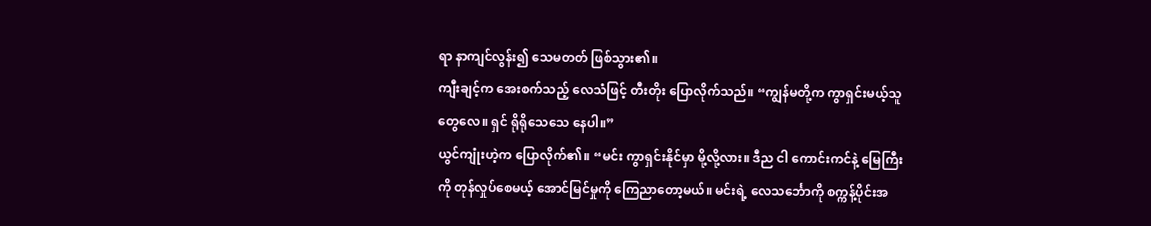ရာ နာကျင်လွန်း၍ သေမတတ် ဖြစ်သွား၏။
ကျီးချင့်က အေးစက်သည့် လေသံဖြင့် တီးတိုး ပြောလိုက်သည်။ “ကျွန်မတို့က ကွာရှင်းမယ့်သူတွေလေ။ ရှင် ရိုရိုသေသေ နေပါ။”
ယွင်ကျုံးဟဲ့က ပြောလိုက်၏။ “မင်း ကွာရှင်းနိုင်မှာ မို့လို့လား။ ဒီည ငါ ကောင်းကင်နဲ့ မြေကြီးကို တုန်လှုပ်စေမယ့် အောင်မြင်မှုကို ကြေညာတော့မယ်။ မင်းရဲ့ လေသင်္ဘောကို စက္ကန့်ပိုင်းအ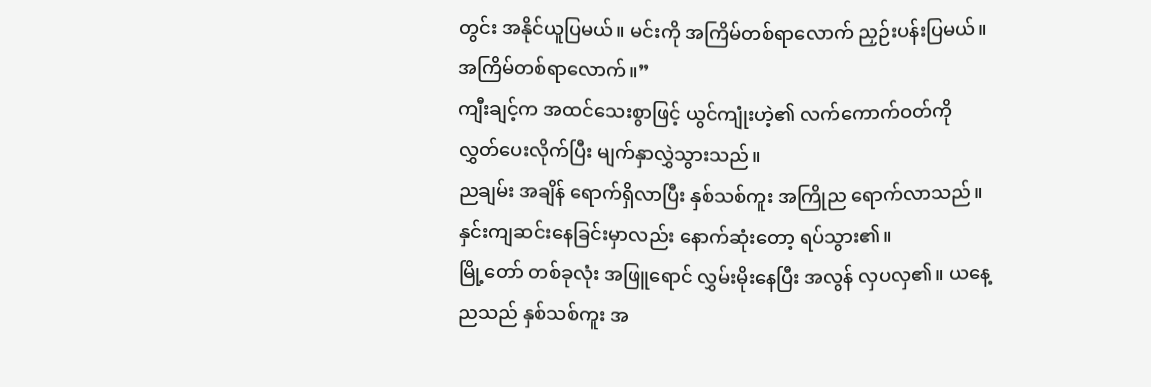တွင်း အနိုင်ယူပြမယ်။ မင်းကို အကြိမ်တစ်ရာလောက် ညှဉ်းပန်းပြမယ်။ အကြိမ်တစ်ရာလောက်။”
ကျီးချင့်က အထင်သေးစွာဖြင့် ယွင်ကျုံးဟဲ့၏ လက်ကောက်ဝတ်ကို လွှတ်ပေးလိုက်ပြီး မျက်နှာလွှဲသွားသည်။
ညချမ်း အချိန် ရောက်ရှိလာပြီး နှစ်သစ်ကူး အကြိုည ရောက်လာသည်။ နှင်းကျဆင်းနေခြင်းမှာလည်း နောက်ဆုံးတော့ ရပ်သွား၏။
မြို့တော် တစ်ခုလုံး အဖြူရောင် လွှမ်းမိုးနေပြီး အလွန် လှပလှ၏။ ယနေ့ညသည် နှစ်သစ်ကူး အ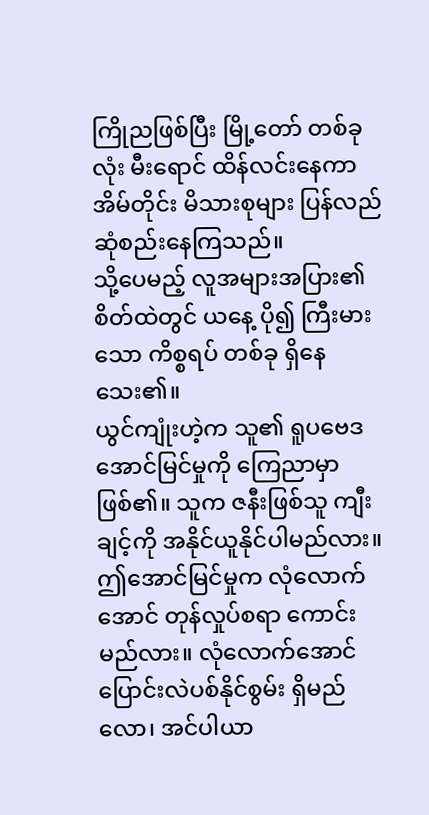ကြိုညဖြစ်ပြီး မြို့တော် တစ်ခုလုံး မီးရောင် ထိန်လင်းနေကာ အိမ်တိုင်း မိသားစုများ ပြန်လည် ဆုံစည်းနေကြသည်။
သို့ပေမည့် လူအများအပြား၏ စိတ်ထဲတွင် ယနေ့ ပို၍ ကြီးမားသော ကိစ္စရပ် တစ်ခု ရှိနေသေး၏။
ယွင်ကျုံးဟဲ့က သူ၏ ရူပဗေဒ အောင်မြင်မှုကို ကြေညာမှာဖြစ်၏။ သူက ဇနီးဖြစ်သူ ကျီးချင့်ကို အနိုင်ယူနိုင်ပါမည်လား။ ဤအောင်မြင်မှုက လုံလောက်အောင် တုန်လှုပ်စရာ ကောင်းမည်လား။ လုံလောက်အောင် ပြောင်းလဲပစ်နိုင်စွမ်း ရှိမည်လော၊ အင်ပါယာ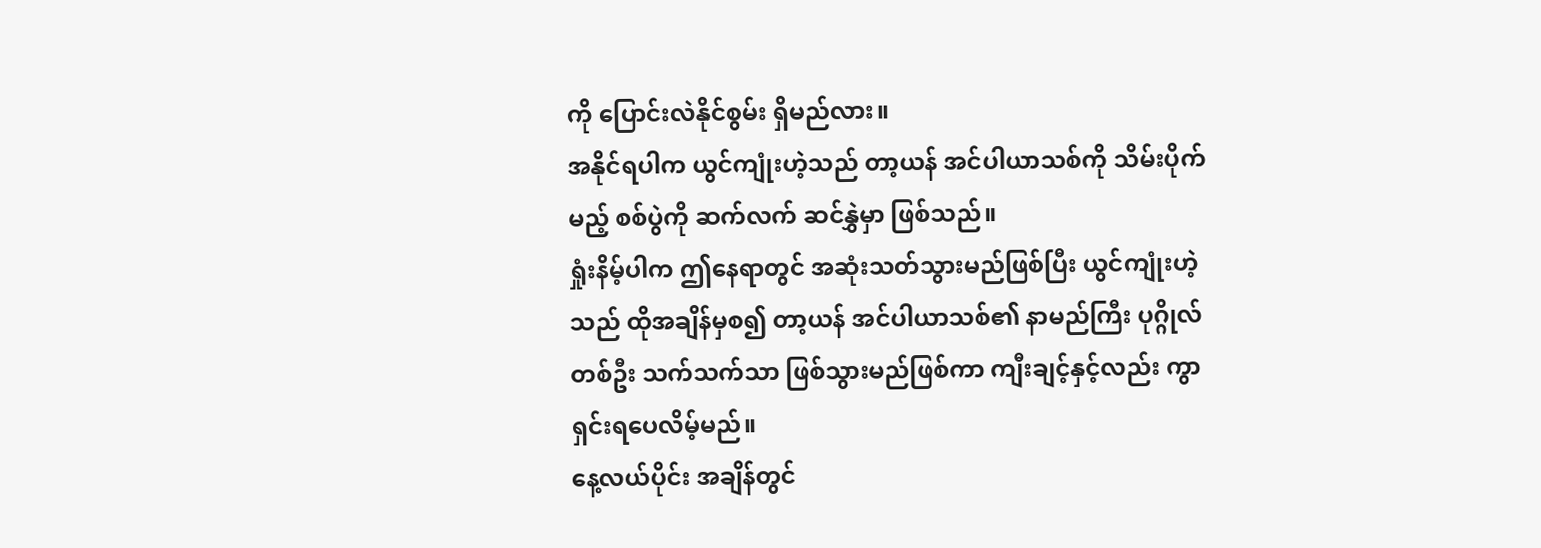ကို ပြောင်းလဲနိုင်စွမ်း ရှိမည်လား။
အနိုင်ရပါက ယွင်ကျုံးဟဲ့သည် တာ့ယန် အင်ပါယာသစ်ကို သိမ်းပိုက်မည့် စစ်ပွဲကို ဆက်လက် ဆင်နွှဲမှာ ဖြစ်သည်။
ရှုံးနိမ့်ပါက ဤနေရာတွင် အဆုံးသတ်သွားမည်ဖြစ်ပြီး ယွင်ကျုံးဟဲ့သည် ထိုအချိန်မှစ၍ တာ့ယန် အင်ပါယာသစ်၏ နာမည်ကြီး ပုဂ္ဂိုလ် တစ်ဦး သက်သက်သာ ဖြစ်သွားမည်ဖြစ်ကာ ကျီးချင့်နှင့်လည်း ကွာရှင်းရပေလိမ့်မည်။
နေ့လယ်ပိုင်း အချိန်တွင်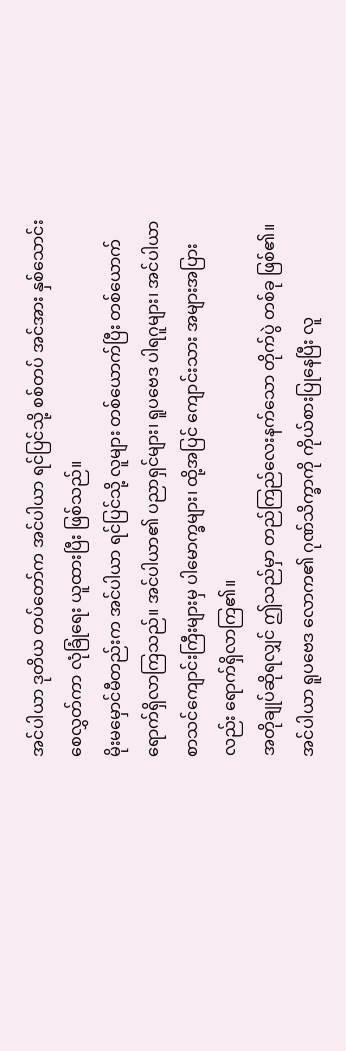အင်ပါယာ ဒုတိယ တပ်တော်က အင်ပါယာ ရင်ပြင်သို့ စစ်တပ် အင်အား နှစ်သောင်း စေလွှတ်ကာ လုံခြုံရေး ယူထားပြီး ဖြစ်သည်။
မိုးမမှောင်မီတည်းက အင်ပါယာ ရင်ပြင်သို့ လူများ တစ်ယောက်ပြီး တစ်ယောက် ရောက်ရှိလာကြသည်။ အင်ပါယာ၏ ပညာရှင်များ၊ ရူပဗေဒ ပါရဂူများ၊ အင်ပါယာ စာသင်ကျောင်းကြီးများမှ ပါမောက္ခများ၊ ထို့အပြင် ကျောင်းသား အများအပြားလည်း ရောက်ရှိလာကြ၏။
အတိုချုပ်ဆိုရလျှင် ဤသည်မှာ တည်ကြည်လေးနက်သော တိုက်ပွဲ တစ်ခု ဖြစ်၏။ အင်ပါယာ ရူပဗေဒ လောက၏ ဂုဏ်သိက္ခာကို ကိုယ်စားပြုနေပြီး လူ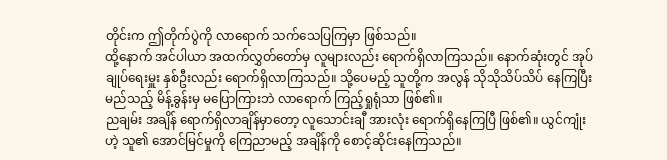တိုင်းက ဤတိုက်ပွဲကို လာရောက် သက်သေပြကြမှာ ဖြစ်သည်။
ထို့နောက် အင်ပါယာ အထက်လွှတ်တော်မှ လူများလည်း ရောက်ရှိလာကြသည်။ နောက်ဆုံးတွင် အုပ်ချုပ်ရေးမှူး နှစ်ဦးလည်း ရောက်ရှိလာကြသည်။ သို့ပေမည့် သူတို့က အလွန် သိုသိုသိပ်သိပ် နေကြပြီး မည်သည့် မိန့်ခွန်းမှ မပြောကြားဘဲ လာရောက် ကြည့်ရှုရုံသာ ဖြစ်၏။
ညချမ်း အချိန် ရောက်ရှိလာချိန်မှာတော့ လူသောင်းချီ အားလုံး ရောက်ရှိနေကြပြီ ဖြစ်၏။ ယွင်ကျုံးဟဲ့ သူ၏ အောင်မြင်မှုကို ကြေညာမည့် အချိန်ကို စောင့်ဆိုင်းနေကြသည်။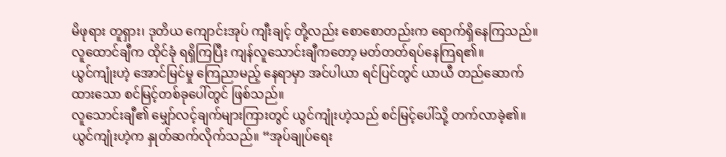မိဖုရား တူရှား၊ ဒုတိယ ကျောင်းအုပ် ကျီးချင့် တို့လည်း စောစောတည်းက ရောက်ရှိနေကြသည်။ လူထောင်ချီက ထိုင်ခုံ ရရှိကြပြီး ကျန်လူသောင်းချီကတော့ မတ်တတ်ရပ်နေကြရ၏။
ယွင်ကျုံးဟဲ့ အောင်မြင်မှု ကြေညာမည့် နေရာမှာ အင်ပါယာ ရင်ပြင်တွင် ယာယီ တည်ဆောက်ထားသော စင်မြင့်တစ်ခုပေါ်တွင် ဖြစ်သည်။
လူသောင်းချီ၏ မျှော်လင့်ချက်များကြားတွင် ယွင်ကျုံးဟဲ့သည် စင်မြင့်ပေါ်သို့ တက်လာခဲ့၏။
ယွင်ကျုံးဟဲ့က နှုတ်ဆက်လိုက်သည်။ “အုပ်ချုပ်ရေး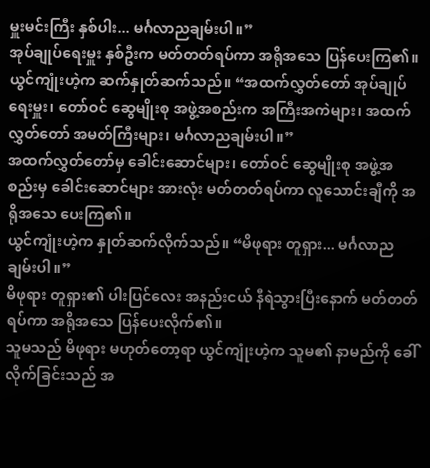မှူးမင်းကြီး နှစ်ပါး... မင်္ဂလာညချမ်းပါ။”
အုပ်ချုပ်ရေးမှူး နှစ်ဦးက မတ်တတ်ရပ်ကာ အရိုအသေ ပြန်ပေးကြ၏။
ယွင်ကျုံးဟဲ့က ဆက်နှုတ်ဆက်သည်။ “အထက်လွှတ်တော် အုပ်ချုပ်ရေးမှူး၊ တော်ဝင် ဆွေမျိုးစု အဖွဲ့အစည်းက အကြီးအကဲများ၊ အထက်လွှတ်တော် အမတ်ကြီးများ၊ မင်္ဂလာညချမ်းပါ။”
အထက်လွှတ်တော်မှ ခေါင်းဆောင်များ၊ တော်ဝင် ဆွေမျိုးစု အဖွဲ့အစည်းမှ ခေါင်းဆောင်များ အားလုံး မတ်တတ်ရပ်ကာ လူသောင်းချီကို အရိုအသေ ပေးကြ၏။
ယွင်ကျုံးဟဲ့က နှုတ်ဆက်လိုက်သည်။ “မိဖုရား တူရှား... မင်္ဂလာညချမ်းပါ။”
မိဖုရား တူရှား၏ ပါးပြင်လေး အနည်းငယ် နီရဲသွားပြီးနောက် မတ်တတ်ရပ်ကာ အရိုအသေ ပြန်ပေးလိုက်၏။
သူမသည် မိဖုရား မဟုတ်တော့ရာ ယွင်ကျုံးဟဲ့က သူမ၏ နာမည်ကို ခေါ်လိုက်ခြင်းသည် အ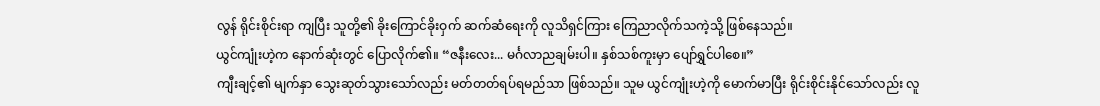လွန် ရိုင်းစိုင်းရာ ကျပြီး သူတို့၏ ခိုးကြောင်ခိုးဝှက် ဆက်ဆံရေးကို လူသိရှင်ကြား ကြေညာလိုက်သကဲ့သို့ ဖြစ်နေသည်။
ယွင်ကျုံးဟဲ့က နောက်ဆုံးတွင် ပြောလိုက်၏။ “ဇနီးလေး... မင်္ဂလာညချမ်းပါ။ နှစ်သစ်ကူးမှာ ပျော်ရွှင်ပါစေ။”
ကျီးချင့်၏ မျက်နှာ သွေးဆုတ်သွားသော်လည်း မတ်တတ်ရပ်ရမည်သာ ဖြစ်သည်။ သူမ ယွင်ကျုံးဟဲ့ကို မောက်မာပြီး ရိုင်းစိုင်းနိုင်သော်လည်း လူ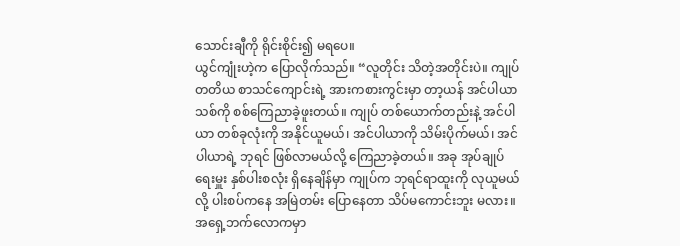သောင်းချီကို ရိုင်းစိုင်း၍ မရပေ။
ယွင်ကျုံးဟဲ့က ပြောလိုက်သည်။ “လူတိုင်း သိတဲ့အတိုင်းပဲ။ ကျုပ် တတိယ စာသင်ကျောင်းရဲ့ အားကစားကွင်းမှာ တာ့ယန် အင်ပါယာသစ်ကို စစ်ကြေညာခဲ့ဖူးတယ်။ ကျုပ် တစ်ယောက်တည်းနဲ့ အင်ပါယာ တစ်ခုလုံးကို အနိုင်ယူမယ်၊ အင်ပါယာကို သိမ်းပိုက်မယ်၊ အင်ပါယာရဲ့ ဘုရင် ဖြစ်လာမယ်လို့ ကြေညာခဲ့တယ်။ အခု အုပ်ချုပ်ရေးမှူး နှစ်ပါးစလုံး ရှိနေချိန်မှာ ကျုပ်က ဘုရင်ရာထူးကို လုယူမယ်လို့ ပါးစပ်ကနေ အမြဲတမ်း ပြောနေတာ သိပ်မကောင်းဘူး မလား။ အရှေ့ဘက်လောကမှာ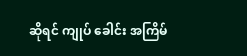ဆိုရင် ကျုပ် ခေါင်း အကြိမ်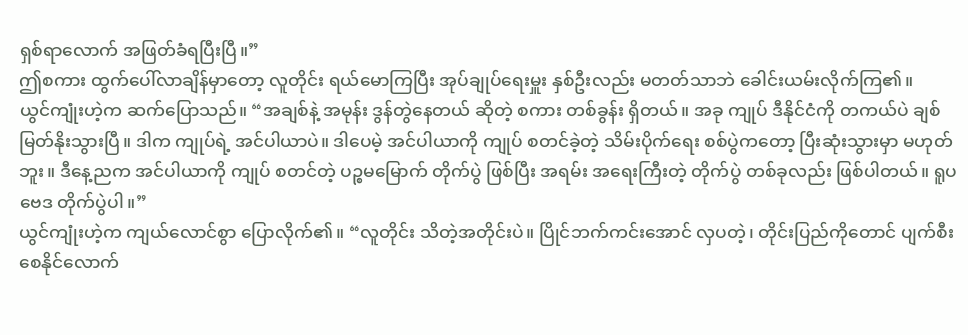ရှစ်ရာလောက် အဖြတ်ခံရပြီးပြီ။”
ဤစကား ထွက်ပေါ်လာချိန်မှာတော့ လူတိုင်း ရယ်မောကြပြီး အုပ်ချုပ်ရေးမှူး နှစ်ဦးလည်း မတတ်သာဘဲ ခေါင်းယမ်းလိုက်ကြ၏။
ယွင်ကျုံးဟဲ့က ဆက်ပြောသည်။ “အချစ်နဲ့ အမုန်း ဒွန်တွဲနေတယ် ဆိုတဲ့ စကား တစ်ခွန်း ရှိတယ်။ အခု ကျုပ် ဒီနိုင်ငံကို တကယ်ပဲ ချစ်မြတ်နိုးသွားပြီ။ ဒါက ကျုပ်ရဲ့ အင်ပါယာပဲ။ ဒါပေမဲ့ အင်ပါယာကို ကျုပ် စတင်ခဲ့တဲ့ သိမ်းပိုက်ရေး စစ်ပွဲကတော့ ပြီးဆုံးသွားမှာ မဟုတ်ဘူး။ ဒီနေ့ညက အင်ပါယာကို ကျုပ် စတင်တဲ့ ပဉ္စမမြောက် တိုက်ပွဲ ဖြစ်ပြီး အရမ်း အရေးကြီးတဲ့ တိုက်ပွဲ တစ်ခုလည်း ဖြစ်ပါတယ်။ ရူပဗေဒ တိုက်ပွဲပါ။”
ယွင်ကျုံးဟဲ့က ကျယ်လောင်စွာ ပြောလိုက်၏။ “လူတိုင်း သိတဲ့အတိုင်းပဲ။ ပြိုင်ဘက်ကင်းအောင် လှပတဲ့၊ တိုင်းပြည်ကိုတောင် ပျက်စီးစေနိုင်လောက်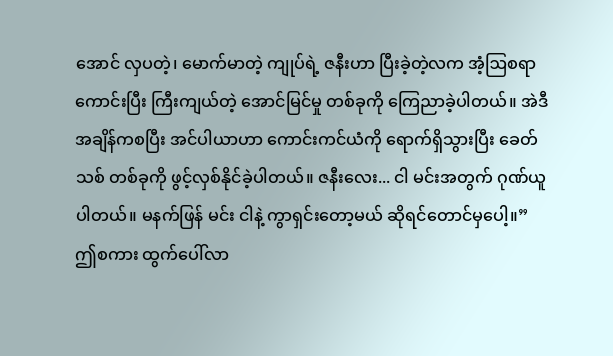အောင် လှပတဲ့၊ မောက်မာတဲ့ ကျုပ်ရဲ့ ဇနီးဟာ ပြီးခဲ့တဲ့လက အံ့ဩစရာကောင်းပြီး ကြီးကျယ်တဲ့ အောင်မြင်မှု တစ်ခုကို ကြေညာခဲ့ပါတယ်။ အဲဒီအချိန်ကစပြီး အင်ပါယာဟာ ကောင်းကင်ယံကို ရောက်ရှိသွားပြီး ခေတ်သစ် တစ်ခုကို ဖွင့်လှစ်နိုင်ခဲ့ပါတယ်။ ဇနီးလေး... ငါ မင်းအတွက် ဂုဏ်ယူပါတယ်။ မနက်ဖြန် မင်း ငါနဲ့ ကွာရှင်းတော့မယ် ဆိုရင်တောင်မှပေါ့။”
ဤစကား ထွက်ပေါ်လာ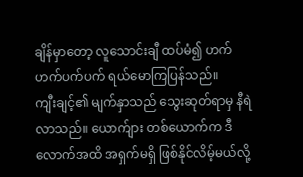ချိန်မှာတော့ လူသောင်းချီ ထပ်မံ၍ ဟက်ဟက်ပက်ပက် ရယ်မောကြပြန်သည်။
ကျီးချင့်၏ မျက်နှာသည် သွေးဆုတ်ရာမှ နီရဲလာသည်။ ယောက်ျား တစ်ယောက်က ဒီလောက်အထိ အရှက်မရှိ ဖြစ်နိုင်လိမ့်မယ်လို့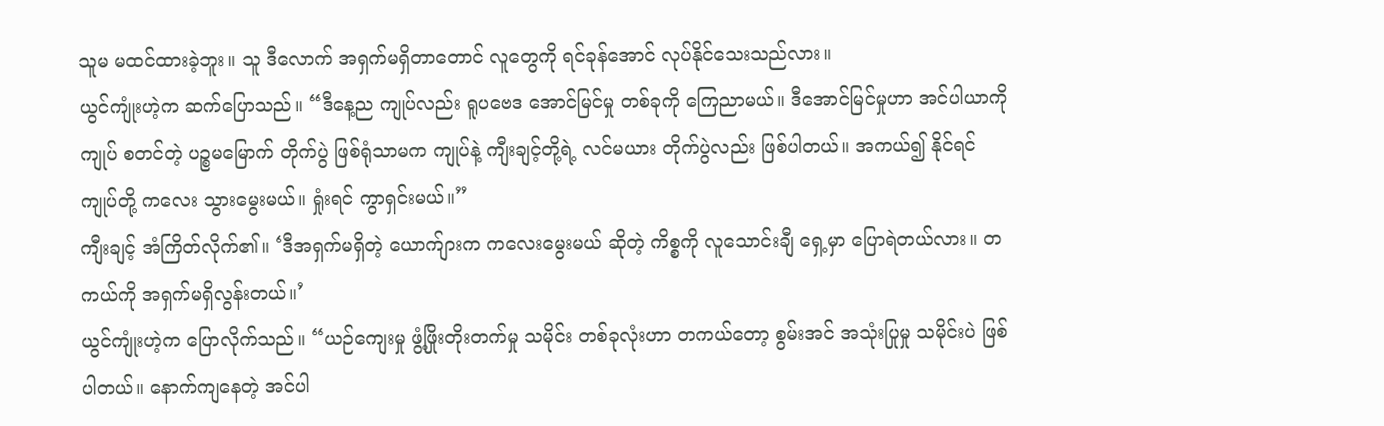သူမ မထင်ထားခဲ့ဘူး။ သူ ဒီလောက် အရှက်မရှိတာတောင် လူတွေကို ရင်ခုန်အောင် လုပ်နိုင်သေးသည်လား။
ယွင်ကျုံးဟဲ့က ဆက်ပြောသည်။ “ဒီနေ့ည ကျုပ်လည်း ရူပဗေဒ အောင်မြင်မှု တစ်ခုကို ကြေညာမယ်။ ဒီအောင်မြင်မှုဟာ အင်ပါယာကို ကျုပ် စတင်တဲ့ ပဉ္စမမြောက် တိုက်ပွဲ ဖြစ်ရုံသာမက ကျုပ်နဲ့ ကျီးချင့်တို့ရဲ့ လင်မယား တိုက်ပွဲလည်း ဖြစ်ပါတယ်။ အကယ်၍ နိုင်ရင် ကျုပ်တို့ ကလေး သွားမွေးမယ်။ ရှုံးရင် ကွာရှင်းမယ်။”
ကျီးချင့် အံကြိတ်လိုက်၏။ ‘ဒီအရှက်မရှိတဲ့ ယောက်ျားက ကလေးမွေးမယ် ဆိုတဲ့ ကိစ္စကို လူသောင်းချီ ရှေ့မှာ ပြောရဲတယ်လား။ တကယ်ကို အရှက်မရှိလွန်းတယ်။’
ယွင်ကျုံးဟဲ့က ပြောလိုက်သည်။ “ယဉ်ကျေးမှု ဖွံ့ဖြိုးတိုးတက်မှု သမိုင်း တစ်ခုလုံးဟာ တကယ်တော့ စွမ်းအင် အသုံးပြုမှု သမိုင်းပဲ ဖြစ်ပါတယ်။ နောက်ကျနေတဲ့ အင်ပါ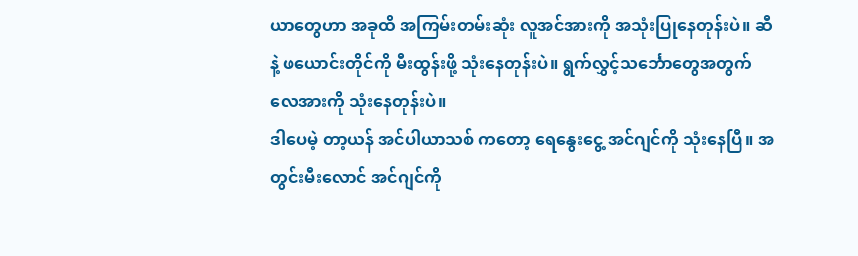ယာတွေဟာ အခုထိ အကြမ်းတမ်းဆုံး လူအင်အားကို အသုံးပြုနေတုန်းပဲ။ ဆီနဲ့ ဖယောင်းတိုင်ကို မီးထွန်းဖို့ သုံးနေတုန်းပဲ။ ရွက်လွှင့်သင်္ဘောတွေအတွက် လေအားကို သုံးနေတုန်းပဲ။
ဒါပေမဲ့ တာ့ယန် အင်ပါယာသစ် ကတော့ ရေနွေးငွေ့ အင်ဂျင်ကို သုံးနေပြီ။ အတွင်းမီးလောင် အင်ဂျင်ကို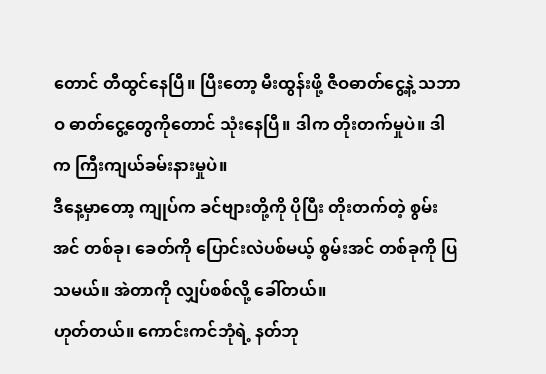တောင် တီထွင်နေပြီ။ ပြီးတော့ မီးထွန်းဖို့ ဇီဝဓာတ်ငွေ့နဲ့ သဘာဝ ဓာတ်ငွေ့တွေကိုတောင် သုံးနေပြီ။ ဒါက တိုးတက်မှုပဲ။ ဒါက ကြီးကျယ်ခမ်းနားမှုပဲ။
ဒီနေ့မှာတော့ ကျုပ်က ခင်ဗျားတို့ကို ပိုပြီး တိုးတက်တဲ့ စွမ်းအင် တစ်ခု၊ ခေတ်ကို ပြောင်းလဲပစ်မယ့် စွမ်းအင် တစ်ခုကို ပြသမယ်။ အဲတာကို လျှပ်စစ်လို့ ခေါ်တယ်။
ဟုတ်တယ်။ ကောင်းကင်ဘုံရဲ့ နတ်ဘု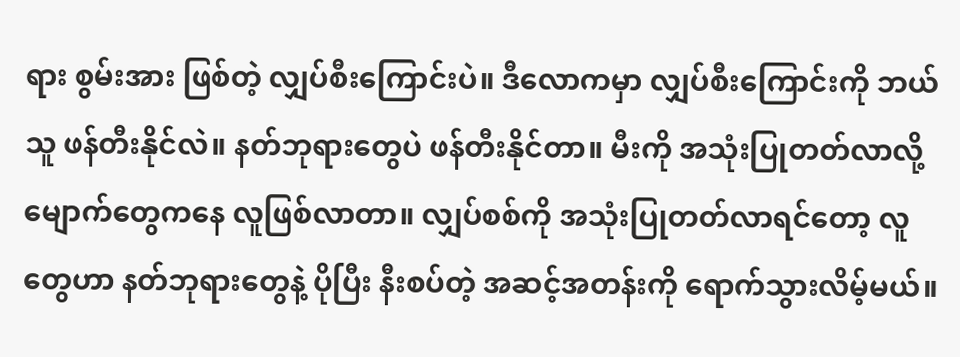ရား စွမ်းအား ဖြစ်တဲ့ လျှပ်စီးကြောင်းပဲ။ ဒီလောကမှာ လျှပ်စီးကြောင်းကို ဘယ်သူ ဖန်တီးနိုင်လဲ။ နတ်ဘုရားတွေပဲ ဖန်တီးနိုင်တာ။ မီးကို အသုံးပြုတတ်လာလို့ မျောက်တွေကနေ လူဖြစ်လာတာ။ လျှပ်စစ်ကို အသုံးပြုတတ်လာရင်တော့ လူတွေဟာ နတ်ဘုရားတွေနဲ့ ပိုပြီး နီးစပ်တဲ့ အဆင့်အတန်းကို ရောက်သွားလိမ့်မယ်။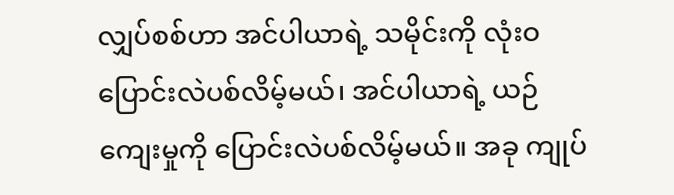လျှပ်စစ်ဟာ အင်ပါယာရဲ့ သမိုင်းကို လုံးဝ ပြောင်းလဲပစ်လိမ့်မယ်၊ အင်ပါယာရဲ့ ယဉ်ကျေးမှုကို ပြောင်းလဲပစ်လိမ့်မယ်။ အခု ကျုပ်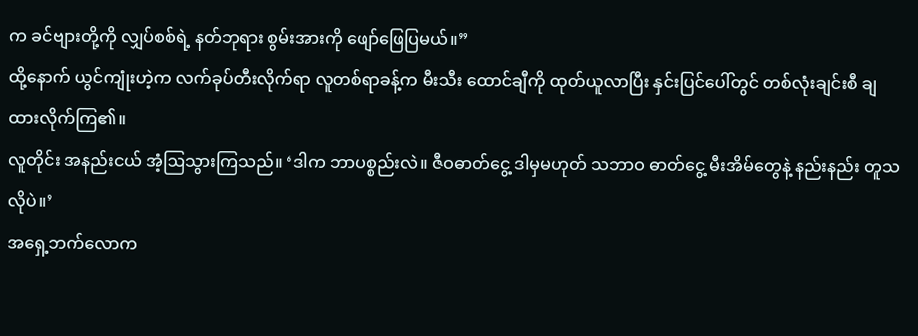က ခင်ဗျားတို့ကို လျှပ်စစ်ရဲ့ နတ်ဘုရား စွမ်းအားကို ဖျော်ဖြေပြမယ်။”
ထို့နောက် ယွင်ကျုံးဟဲ့က လက်ခုပ်တီးလိုက်ရာ လူတစ်ရာခန့်က မီးသီး ထောင်ချီကို ထုတ်ယူလာပြီး နှင်းပြင်ပေါ်တွင် တစ်လုံးချင်းစီ ချထားလိုက်ကြ၏။
လူတိုင်း အနည်းငယ် အံ့ဩသွားကြသည်။ ‘ဒါက ဘာပစ္စည်းလဲ။ ဇီဝဓာတ်ငွေ့ ဒါမှမဟုတ် သဘာဝ ဓာတ်ငွေ့ မီးအိမ်တွေနဲ့ နည်းနည်း တူသလိုပဲ။’
အရှေ့ဘက်လောက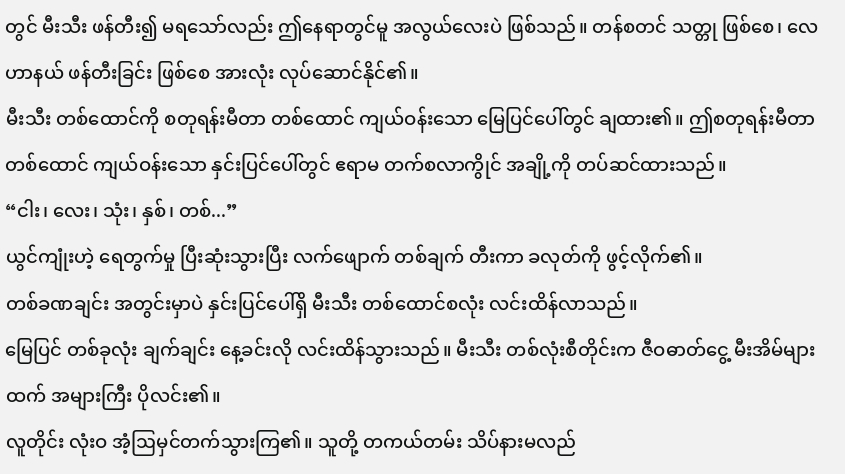တွင် မီးသီး ဖန်တီး၍ မရသော်လည်း ဤနေရာတွင်မူ အလွယ်လေးပဲ ဖြစ်သည်။ တန်စတင် သတ္တု ဖြစ်စေ၊ လေဟာနယ် ဖန်တီးခြင်း ဖြစ်စေ အားလုံး လုပ်ဆောင်နိုင်၏။
မီးသီး တစ်ထောင်ကို စတုရန်းမီတာ တစ်ထောင် ကျယ်ဝန်းသော မြေပြင်ပေါ်တွင် ချထား၏။ ဤစတုရန်းမီတာ တစ်ထောင် ကျယ်ဝန်းသော နှင်းပြင်ပေါ်တွင် ဧရာမ တက်စလာကွိုင် အချို့ကို တပ်ဆင်ထားသည်။
“ငါး၊ လေး၊ သုံး၊ နှစ်၊ တစ်...”
ယွင်ကျုံးဟဲ့ ရေတွက်မှု ပြီးဆုံးသွားပြီး လက်ဖျောက် တစ်ချက် တီးကာ ခလုတ်ကို ဖွင့်လိုက်၏။
တစ်ခဏချင်း အတွင်းမှာပဲ နှင်းပြင်ပေါ်ရှိ မီးသီး တစ်ထောင်စလုံး လင်းထိန်လာသည်။
မြေပြင် တစ်ခုလုံး ချက်ချင်း နေ့ခင်းလို လင်းထိန်သွားသည်။ မီးသီး တစ်လုံးစီတိုင်းက ဇီဝဓာတ်ငွေ့ မီးအိမ်များထက် အများကြီး ပိုလင်း၏။
လူတိုင်း လုံးဝ အံ့ဩမှင်တက်သွားကြ၏။ သူတို့ တကယ်တမ်း သိပ်နားမလည်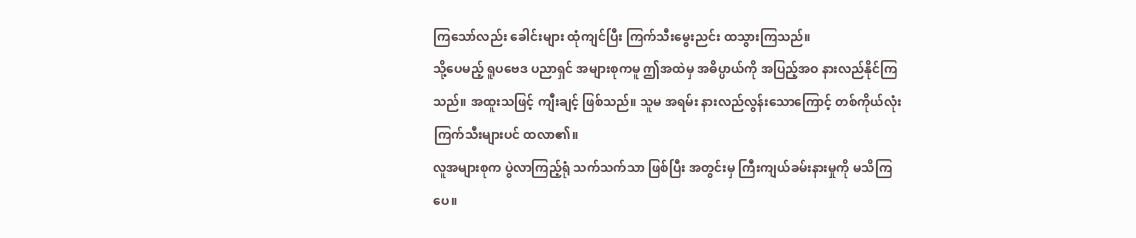ကြသော်လည်း ခေါင်းများ ထုံကျင်ပြီး ကြက်သီးမွေးညင်း ထသွားကြသည်။
သို့ပေမည့် ရူပဗေဒ ပညာရှင် အများစုကမူ ဤအထဲမှ အဓိပ္ပာယ်ကို အပြည့်အဝ နားလည်နိုင်ကြသည်။ အထူးသဖြင့် ကျီးချင့် ဖြစ်သည်။ သူမ အရမ်း နားလည်လွန်းသောကြောင့် တစ်ကိုယ်လုံး ကြက်သီးများပင် ထလာ၏။
လူအများစုက ပွဲလာကြည့်ရုံ သက်သက်သာ ဖြစ်ပြီး အတွင်းမှ ကြီးကျယ်ခမ်းနားမှုကို မသိကြပေ။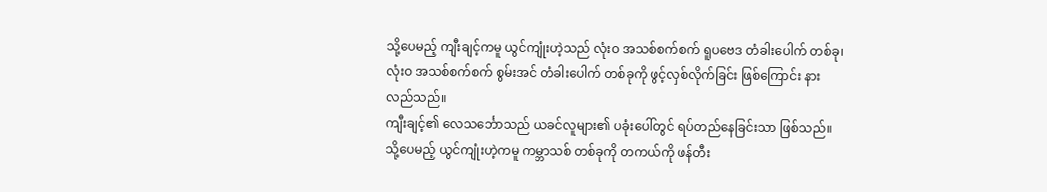သို့ပေမည့် ကျီးချင့်ကမူ ယွင်ကျုံးဟဲ့သည် လုံးဝ အသစ်စက်စက် ရူပဗေဒ တံခါးပေါက် တစ်ခု၊ လုံးဝ အသစ်စက်စက် စွမ်းအင် တံခါးပေါက် တစ်ခုကို ဖွင့်လှစ်လိုက်ခြင်း ဖြစ်ကြောင်း နားလည်သည်။
ကျီးချင့်၏ လေသင်္ဘောသည် ယခင်လူများ၏ ပခုံးပေါ်တွင် ရပ်တည်နေခြင်းသာ ဖြစ်သည်။ သို့ပေမည့် ယွင်ကျုံးဟဲ့ကမူ ကမ္ဘာသစ် တစ်ခုကို တကယ်ကို ဖန်တီး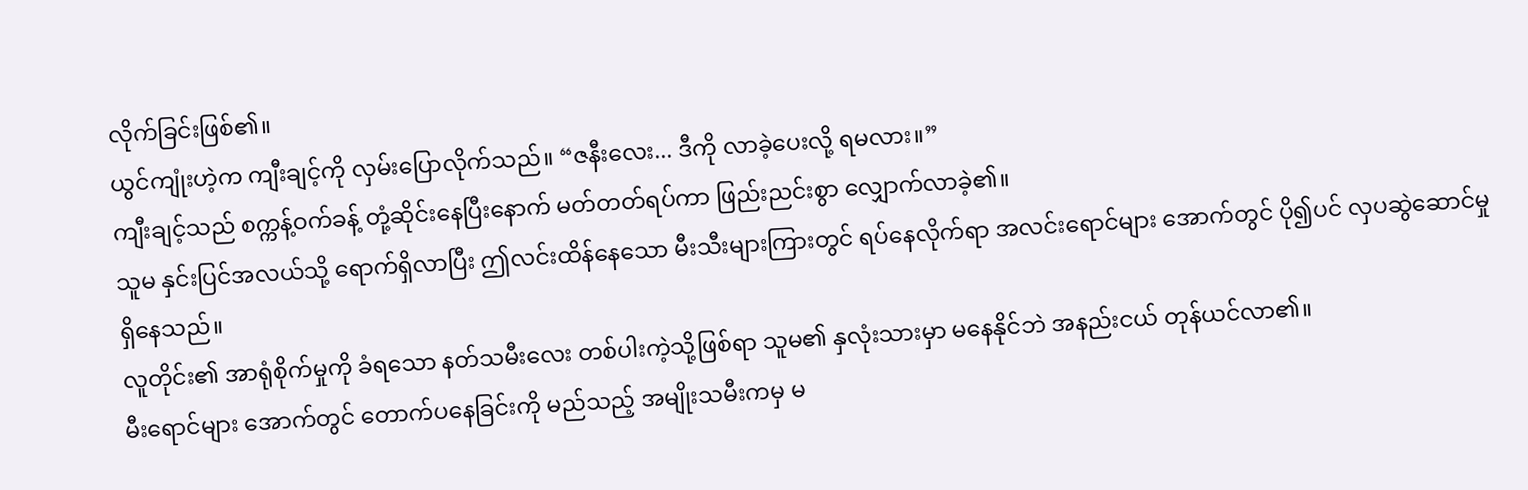လိုက်ခြင်းဖြစ်၏။
ယွင်ကျုံးဟဲ့က ကျီးချင့်ကို လှမ်းပြောလိုက်သည်။ “ဇနီးလေး... ဒီကို လာခဲ့ပေးလို့ ရမလား။”
ကျီးချင့်သည် စက္ကန့်ဝက်ခန့် တုံ့ဆိုင်းနေပြီးနောက် မတ်တတ်ရပ်ကာ ဖြည်းညင်းစွာ လျှောက်လာခဲ့၏။
သူမ နှင်းပြင်အလယ်သို့ ရောက်ရှိလာပြီး ဤလင်းထိန်နေသော မီးသီးများကြားတွင် ရပ်နေလိုက်ရာ အလင်းရောင်များ အောက်တွင် ပို၍ပင် လှပဆွဲဆောင်မှု ရှိနေသည်။
လူတိုင်း၏ အာရုံစိုက်မှုကို ခံရသော နတ်သမီးလေး တစ်ပါးကဲ့သို့ဖြစ်ရာ သူမ၏ နှလုံးသားမှာ မနေနိုင်ဘဲ အနည်းငယ် တုန်ယင်လာ၏။
မီးရောင်များ အောက်တွင် တောက်ပနေခြင်းကို မည်သည့် အမျိုးသမီးကမှ မ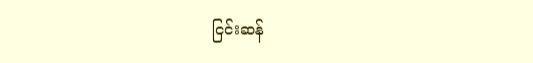ငြင်းဆန်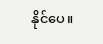နိုင်ပေ။